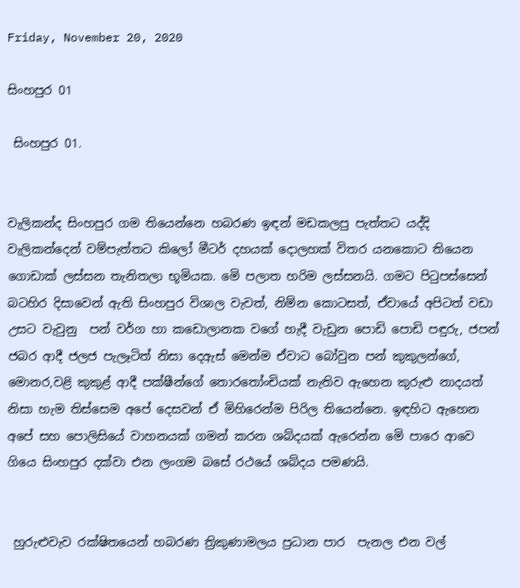Friday, November 20, 2020

සිංහපුර 01

 සිංහපුර 01.


වැලිකන්ද සිංහපුර ගම තියෙන්නෙ හබරණ ඉඳන් මඩකලපු පැත්තට යද්දි වැලිකන්දෙන් වම්පැත්තට කිලෝ මීටර් දහයක් දොලහක් විතර යනකොට තියෙන ගොඩාක් ලස්සන තැනිතලා භූමියක. මෙි පලාත හරිම ලස්සනයි. ගමට පිටුපස්සෙන් බටහිර දිසාවෙන් ඇති සිංහපුර විශාල වැවත්, නිම්න කොටසත්, ඒවායේ අපිටත් වඩා උසට වැවුනු  පන් වර්ග හා කඩොලානක වගේ හැදී වැඩුන පොඩි පොඩි පඳුරු, ජපන් ජබර ආදී ජලජ පැලෑටිත් නිසා දෙඇස් මෙන්ම ඒවාට බෝවුන පන් කුකුලන්ගේ, මොනර,වළි කුකුළ් ආදී පක්ෂීන්ගේ තොරතෝංචියක් නැතිව ඇහෙන කුරුළු නාදයත් නිසා හැම තිස්සෙම අපේ දෙසවන් ඒ මිහිරෙන්ම පිරිල තියෙන්නෙ. ඉඳහිට ඇහෙන අපේ සහ පොලිසියේ වාහනයක් ගමන් කරන ශබ්දයක් ඇරෙන්න මෙි පාරෙ ආවෙ ගියෙ සිංහපුර දක්වා එන ලංගම බසේ රථයේ ශබ්දය පමණයි.


 හුරුළුවැව රක්ෂිතයෙන් හබරණ ත්‍රිකුණාමලය ප්‍රධාන පාර  පැනල එන වල්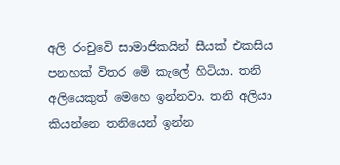අලි රංචුවෙි සාමාජිකයින් සීයක් එකසිය පනහක් විතර මෙි කැලේ හිටියා. තනි අලියෙකුත් මෙහෙ ඉන්නවා. තනි අලියා කියන්නෙ තනියෙන් ඉන්න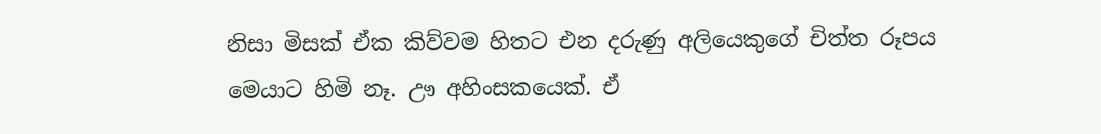නිසා මිසක් ඒක කිව්වම හිතට එන දරුණු අලියෙකුගේ චිත්ත රූපය මෙයාට හිමි නෑ. ඌ අහිංසකයෙක්. ඒ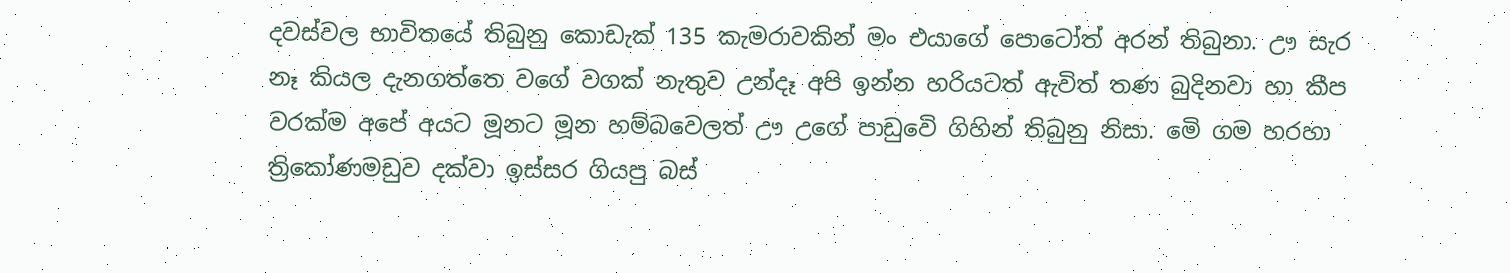දවස්වල භාවිතයේ තිබුනු කොඩැක් 135 කැමරාවකින් මං එයාගේ පොටෝත් අරන් තිබුනා. ඌ සැර නෑ කියල දැනගත්තෙ වගේ වගක් නැතුව උන්දෑ අපි ඉන්න හරියටත් ඇවිත් තණ බුදිනවා හා කීප වරක්ම අපේ අයට මූනට මූන හම්බවෙලත් ඌ උගේ පාඩුවෙි ගිහින් තිබුනු නිසා. මෙි ගම හරහා ත්‍රිකෝණමඩුව දක්වා ඉස්සර ගියපු බස්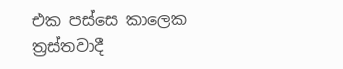එක පස්සෙ කාලෙක ත්‍රස්තවාදී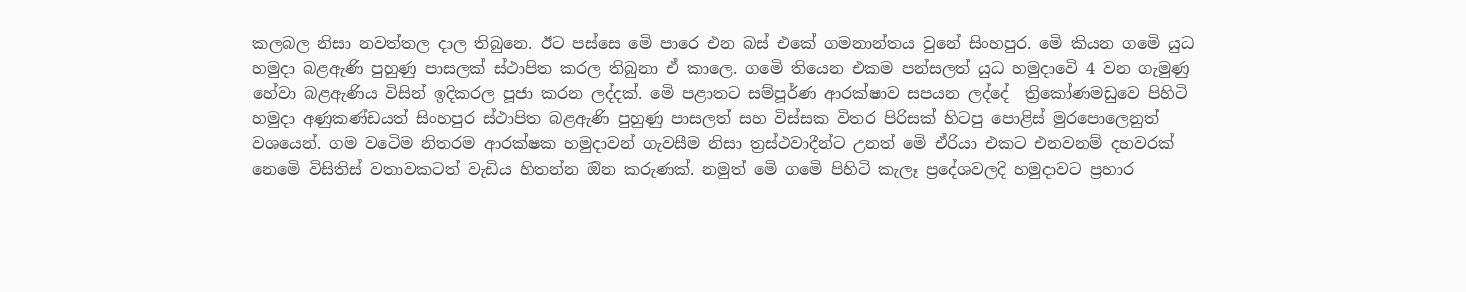කලබල නිසා නවත්තල දාල තිබුනෙ. ඊට පස්සෙ මෙි පාරෙ එන බස් එකේ ගමනාන්තය වුනේ සිංහපුර. මෙි කියන ගමෙි යුධ හමුදා බළඇණි පුහුණු පාසලක් ස්ථාපිත කරල තිබුනා ඒ කාලෙ. ගමෙි තියෙන එකම පන්සලත් යුධ හමුදාවෙි 4 වන ගැමුණු හේවා බළඇණිය විසින් ඉදිකරල පූජා කරන ලද්දක්. මෙි පළාතට සම්පූර්ණ ආරක්ෂාව සපයන ලද්දේ  ත්‍රිකෝණමඩුවෙ පිහිටි හමුදා අණුකණ්ඩයත් සිංහපුර ස්ථාපිත බළඇණි පුහුණු පාසලත් සහ විස්සක විතර පිරිසක් හිටපු පොළිස් මුරපොලෙනුත් වශයෙන්. ගම වටෙිම නිතරම ආරක්ෂක හමුදාවන් ගැවසීම නිසා ත්‍රස්ථවාදීන්ට උනත් මෙි ඒරියා එකට එනවනම් දහවරක් නෙමෙි විසිතිස් වතාවකටත් වැඩිය හිතන්න ඔින කරුණක්. නමුත් මෙි ගමෙි පිහිටි කැලෑ ප්‍රදේශවලදි හමුදාවට ප්‍රහාර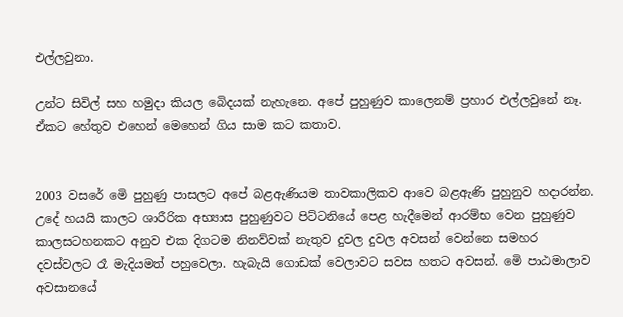එල්ලවුනා.

උන්ට සිවිල් සහ හමුදා කියල බෙිදයක් නැහැනෙ. අපේ පුහුණුව කාලෙනම් ප්‍රහාර එල්ලවුනේ නෑ. ඒකට හේතුව එහෙන් මෙහෙන් ගිය සාම කට කතාව.


2003 වසරේ මෙි පුහුණු පාසලට අපේ බළඇණියම තාවකාලිකව ආවෙ බළඇණි පුහුනුව හදාරන්න. උදේ හයයි කාලට ශාරීරික අභ්‍යාස පුහුණුවට පිට්ටනියේ පෙළ හැදීමෙන් ආරම්භ වෙන පුහුණුව කාලසටහනකට අනුව එක දිගටම නිනව්වක් නැතුව දුවල දුවල අවසන් වෙන්නෙ සමහර දවස්වලට රෑ මැදියමත් පහුවෙලා. හැබැයි ගොඩක් වෙලාවට සවස හතට අවසන්. මෙි පාඨමාලාව අවසානයේ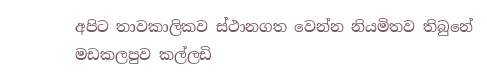අපිට තාවකාලිකව ස්ථානගත වෙන්න නියමිතව තිබුනේ මඩකලපුව කල්ලඩි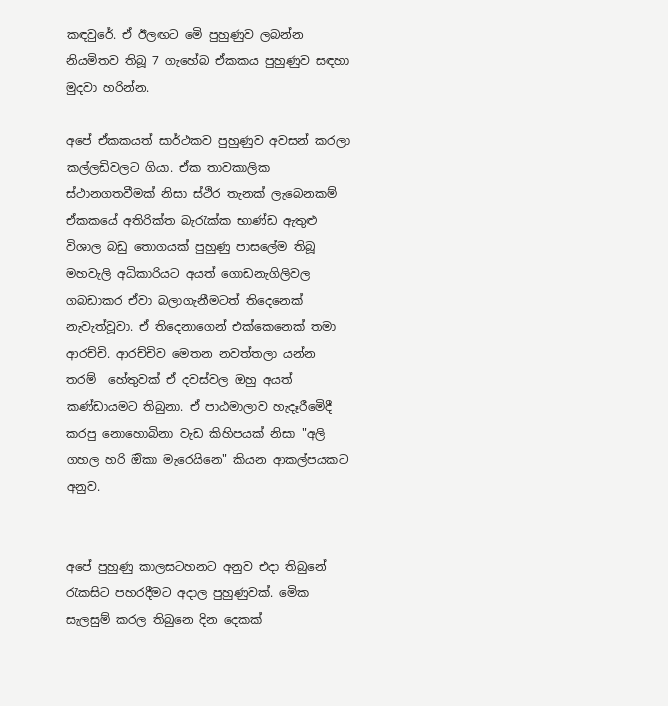කඳවුරේ. ඒ ඊලඟට මෙි පුහුණුව ලබන්න නියමිතව තිබූ 7 ගැහේබ ඒකකය පුහුණුව සඳහා මුදවා හරින්න.

අපේ ඒකකයත් සාර්ථකව පුහුණුව අවසන් කරලා කල්ලඩිවලට ගියා. ඒක තාවකාලික ස්ථානගතවීමක් නිසා ස්ථිර තැනක් ලැබෙනකම් ඒකකයේ අතිරික්ත බැරැක්ක භාණ්ඩ ඇතුළු විශාල බඩු තොගයක් පුහුණු පාසලේම තිබූ මහවැලි අධිකාරියට අයත් ගොඩනැගිලිවල ගබඩාකර ඒවා බලාගැනීමටත් තිදෙනෙක් නැවැත්වූවා. ඒ තිදෙනාගෙන් එක්කෙනෙක් තමා ආරච්චි. ආරච්චිව මෙතන නවත්තලා යන්න තරම්  හේතුවක් ඒ දවස්වල ඔහු අයත් කණ්ඩායමට තිබුනා. ඒ පාඨමාලාව හැදෑරීමෙිදී කරපු නොහොබිනා වැඩ කිහිපයක් නිසා "අලි ගහල හරි ඔිකා මැරෙයිනෙ" කියන ආකල්පයකට අනුව.


අපේ පුහුණු කාලසටහනට අනුව එදා තිබුනේ රැකසිට පහරදීමට අදාල පුහුණුවක්. මෙික සැලසුම් කරල තිබුනෙ දින දෙකක්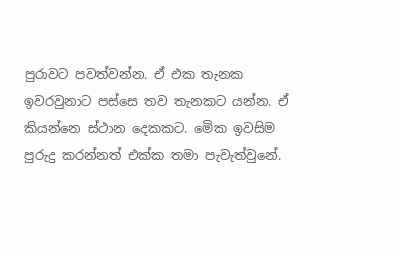පුරාවට පවත්වන්න. ඒ එක තැනක ඉවරවුනාට පස්සෙ තව තැනකට යන්න. ඒ කියන්නෙ ස්ථාන දෙකකට. මෙික ඉවසිම පුරුදු කරන්නත් එක්ක තමා පැවැත්වුනේ.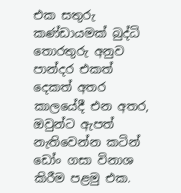එක සතුරු කණ්ඩායමක් බුද්ධි තොරතුරු අනුව පාන්දර එකත් දෙකත් අතර කාලයේදී එන අතර, ඔවුන්ට ඇපත් නැතිවෙන්න කටින් ඩෝං ගසා විනාශ කිරීම පළමු එක.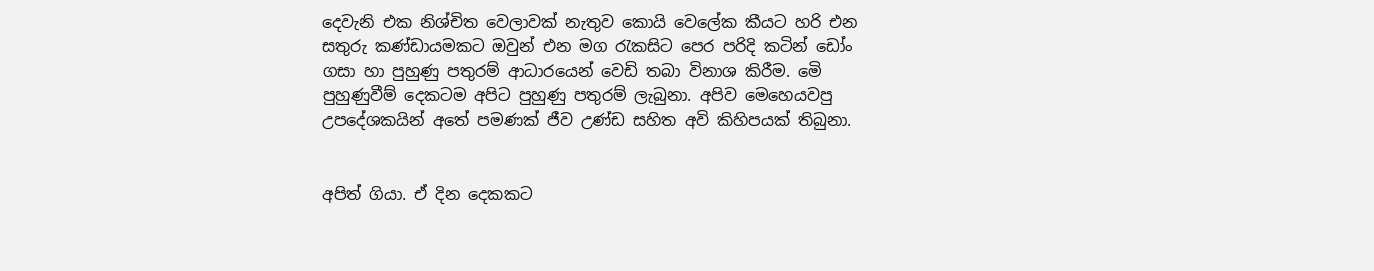දෙවැනි එක නිශ්චිත වෙලාවක් නැතුව කොයි වෙලේක කීයට හරි එන සතුරු කණ්ඩායමකට ඔවුන් එන මග රැකසිට පෙර පරිදි කටින් ඩෝං ගසා හා පුහුණු පතුරම් ආධාරයෙන් වෙඩි තබා විනාශ කිරීම. මෙි පුහුණුවීම් දෙකටම අපිට පුහුණු පතුරම් ලැබුනා. අපිව මෙහෙයවපු උපදේශකයින් අතේ පමණක් ජීව උණ්ඩ සහිත අවි කිහිපයක් තිබුනා.


අපිත් ගියා. ඒ දින දෙකකට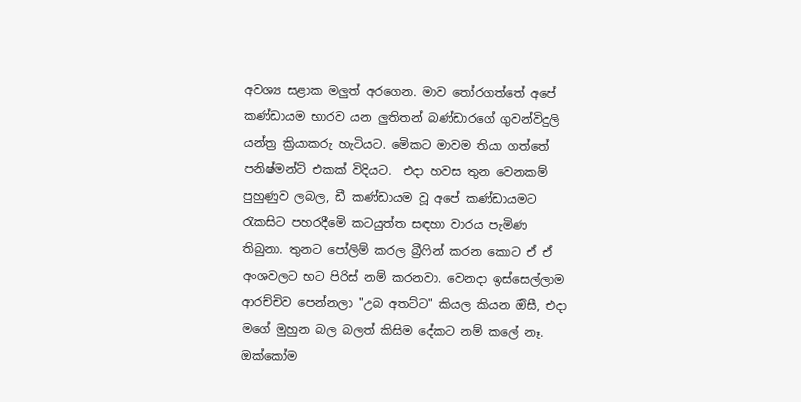අවශ්‍ය සළාක මලුත් අරගෙන. මාව තෝරගත්තේ අපේ කණ්ඩායම භාරව යන ලුතිතන් බණ්ඩාරගේ ගුවන්විදුලි යන්ත්‍ර ක්‍රියාකරු හැටියට. මෙිකට මාවම තියා ගත්තේ පනිෂ්මන්ට් එකක් විදියට.  එදා හවස තුන වෙනකම් පුහුණුව ලබල, ඩී කණ්ඩායම වූ අපේ කණ්ඩායමට රැකසිට පහරදීමෙි කටයුත්ත සඳහා වාරය පැමිණ තිබුනා. තුනට පෝලිම් කරල බ්‍රීෆින් කරන කොට ඒ ඒ අංශවලට භට පිරිස් නම් කරනවා. වෙනදා ඉස්සෙල්ලාම ආරච්චිව පෙන්නලා "උබ අතට්ට" කියල කියන ඔිසී, එදා මගේ මුහුන බල බලත් කිසිම දේකට නම් කලේ නෑ. ඔක්කෝම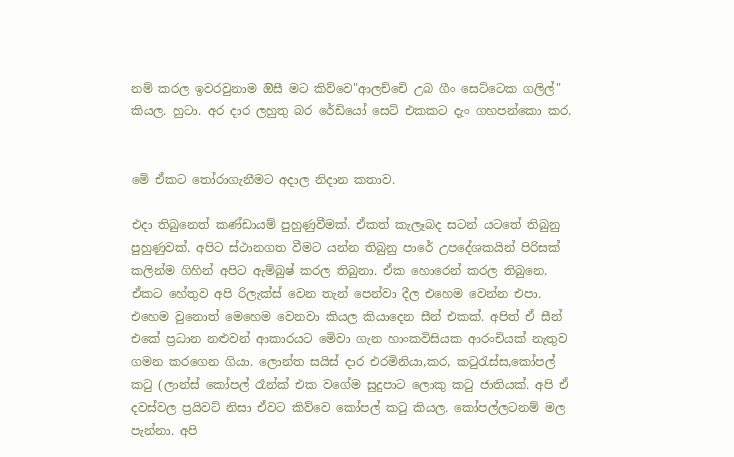නම් කරල ඉවරවුනාම ඔිසී මට කිව්වෙ"ආලච්චෙි උබ ගීං සෙට්ටෙක ගලිල්" කියල. හුටා. අර දාර ලහුතු බර රේඩියෝ සෙට් එකකට දැං ගහපන්කො කර.


මෙි ඒකට තෝරාගැනීමට අදාල නිදාන කතාව.

එදා තිබුනෙත් කණ්ඩායම් පුහුණුවීමක්. ඒකත් කැලෑබද සටන් යටතේ තිබුනු පුහුණුවක්. අපිට ස්ථානගත වීමට යන්න තිබුනු පාරේ උපදේශකයින් පිරිසක් කලින්ම ගිහින් අපිට ඇම්බුෂ් කරල තිබුනා. ඒක හොරෙන් කරල තිබුනෙ. ඒකට හේතුව අපි රිලැක්ස් වෙන තැන් පෙන්වා දීල එහෙම වෙන්න එපා. එහෙම වුනොත් මෙහෙම වෙනවා කියල කියාදෙන සීන් එකක්. අපිත් ඒ සීන් එකේ ප්‍රධාන නළුවන් ආකාරයට මෙිවා ගැන හාංකවිසියක ආරංචියක් නැතුව ගමන කරගෙන ගියා. ලොන්ත සයිස් දාර එරමිනියා,කර, කටුරැස්ස,කෝපල් කටු (ලාන්ස් කෝපල් රෑන්ක් එක වගේම සුදුපාට ලොකු කටු ජාතියක්. අපි ඒ දවස්වල ප්‍රයිවට් නිසා ඒවට කිව්වෙ කෝපල් කටු කියල. කෝපල්ලටනම් මල පැන්නා. අපි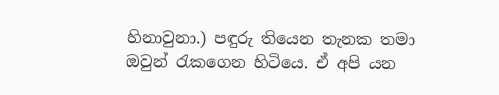හිනාවුනා.) පඳුරු තියෙන තැනක තමා ඔවුන් රැකගෙන හිටියෙ. ඒ අපි යන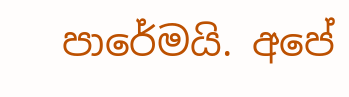පාරේමයි. අපේ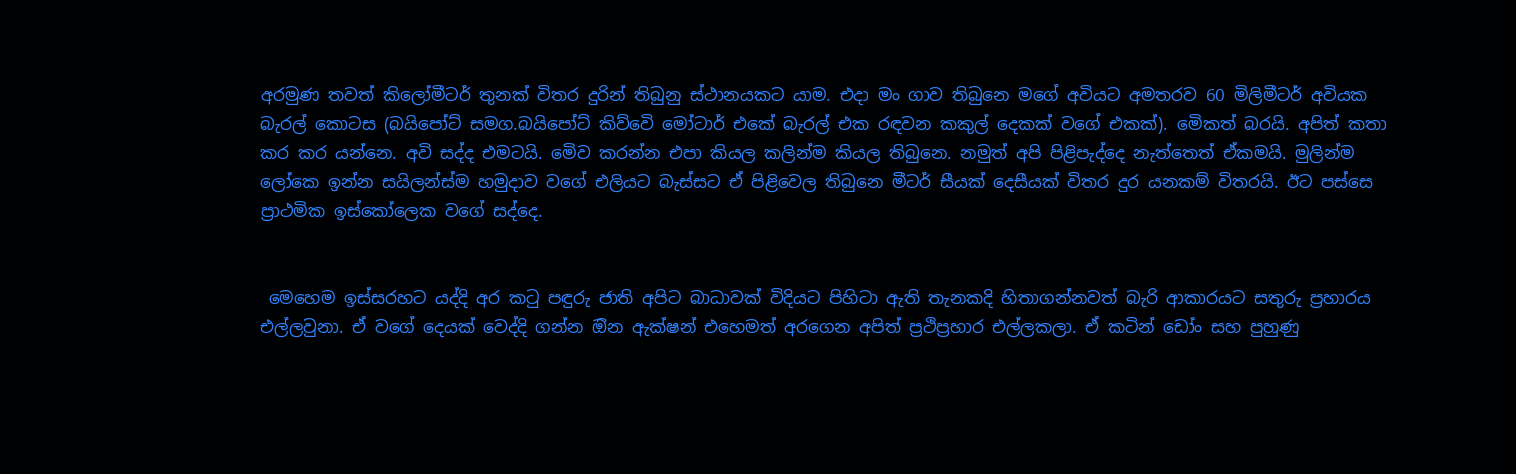අරමුණ තවත් කිලෝමීටර් තුනක් විතර දුරින් තිබුනු ස්ථානයකට යාම. එදා මං ගාව තිබුනෙ මගේ අවියට අමතරව 60 මිලිමීටර් අවියක බැරල් කොටස (බයිපෝට් සමග.බයිපෝට් කිව්වෙි මෝටාර් එකේ බැරල් එක රඳවන කකුල් දෙකක් වගේ එකක්). මෙිකත් බරයි. අපිත් කතා කර කර යන්නෙ. අවි සද්ද එමටයි. මෙිව කරන්න එපා කියල කලින්ම කියල තිබුනෙ. නමුත් අපි පිළිපැද්දෙ නැත්තෙත් ඒකමයි. මුලින්ම ලෝකෙ ඉන්න සයිලන්ස්ම හමුදාව වගේ එලියට බැස්සට ඒ පිළිවෙල තිබුනෙ මීටර් සීයක් දෙසීයක් විතර දුර යනකම් විතරයි. ඊට පස්සෙ ප්‍රාථමික ඉස්කෝලෙක වගේ සද්දෙ.


 මෙහෙම ඉස්සරහට යද්දි අර කටු පඳුරු ජාති අපිට බාධාවක් විදියට පිහිටා ඇති තැනකදි හිතාගන්නවත් බැරි ආකාරයට සතුරු ප්‍රහාරය එල්ලවුනා. ඒ වගේ දෙයක් වෙද්දි ගන්න ඔින ඇක්ෂන් එහෙමත් අරගෙන අපිත් ප්‍රථිප්‍රහාර එල්ලකලා. ඒ කටින් ඩෝං සහ පුහුණු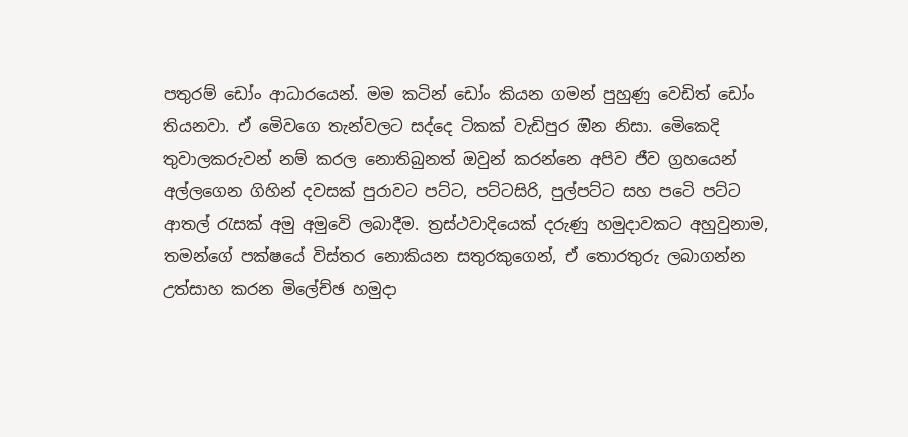පතුරම් ඩෝං ආධාරයෙන්. මම කටින් ඩෝං කියන ගමන් පුහුණු වෙඩිත් ඩෝං තියනවා. ඒ මෙිවගෙ තැන්වලට සද්දෙ ටිකක් වැඩිපුර ඔින නිසා. මෙිකෙදි තුවාලකරුවන් නම් කරල නොතිබුනත් ඔවුන් කරන්නෙ අපිව ජීව ග්‍රහයෙන් අල්ලගෙන ගිහින් දවසක් පුරාවට පට්ට, පට්ටසිරි, පුල්පට්ට සහ පටෙි පට්ට ආතල් රැසක් අමු අමුවෙි ලබාදීම. ත්‍රස්ථවාදියෙක් දරුණු හමුදාවකට අහුවුනාම, තමන්ගේ පක්ෂයේ විස්තර නොකියන සතුරකුගෙන්, ඒ තොරතුරු ලබාගන්න උත්සාහ කරන මිලේච්ඡ හමුදා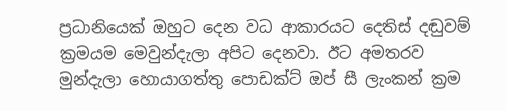ප්‍රධානියෙක් ඔහුට දෙන වධ ආකාරයට දෙතිස් දඬුවම් ක්‍රමයම මෙවුන්දැලා අපිට දෙනවා. ඊට අමතරව මුන්දැලා හොයාගත්තු පොඩක්ට් ඔප් සී ලැංකන් ක්‍රම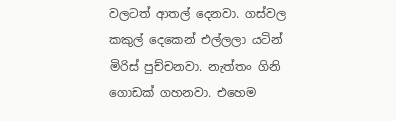වලටත් ආතල් දෙනවා. ගස්වල  කකුල් දෙකෙන් එල්ලලා යටින් මිරිස් පුච්චනවා. නැත්තං ගිනි ගොඩක් ගහනවා. එහෙම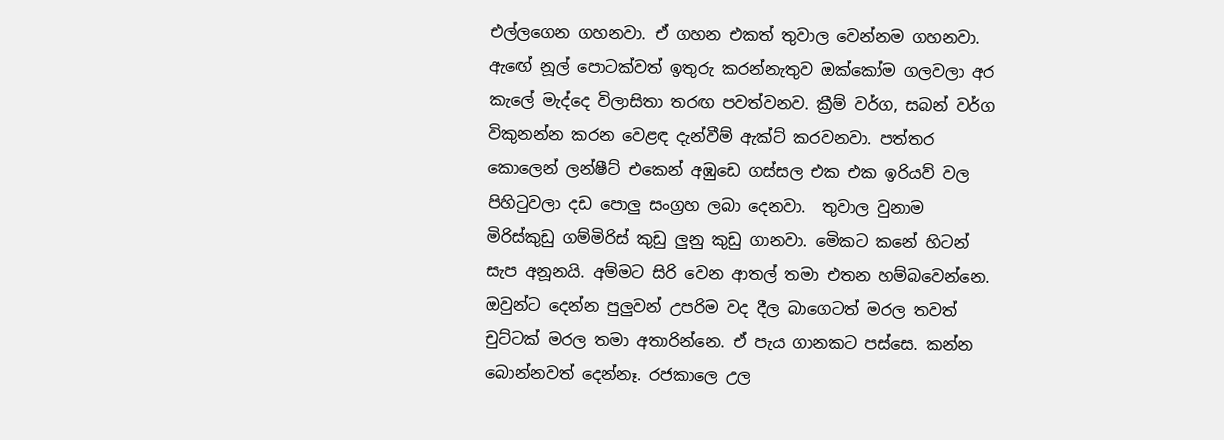එල්ලගෙන ගහනවා. ඒ ගහන එකත් තුවාල වෙන්නම ගහනවා. ඇඟේ නූල් පොටක්වත් ඉතුරු කරන්නැතුව ඔක්කෝම ගලවලා අර කැලේ මැද්දෙ විලාසිතා තරඟ පවත්වනව. ක්‍රීම් වර්ග, සබන් වර්ග විකුනන්න කරන වෙළඳ දැන්වීම් ඇක්ට් කරවනවා. පත්තර කොලෙන් ලන්ෂීට් එකෙන් අඹුඩෙ ගස්සල එක එක ඉරියව් වල පිහිටුවලා දඩ පොලු සංග්‍රහ ලබා දෙනවා.  තුවාල වුනාම මිරිස්කුඩු ගම්මිරිස් කුඩු ලුනු කුඩු ගානවා. මෙිකට කනේ හිටන් සැප අනූනයි. අම්මට සිරි වෙන ආතල් තමා එතන හම්බවෙන්නෙ. ඔවුන්ට දෙන්න පුලුවන් උපරිම වද දීල බාගෙටත් මරල තවත් චුට්ටක් මරල තමා අතාරින්නෙ. ඒ පැය ගානකට පස්සෙ. කන්න බොන්නවත් දෙන්නෑ. රජකාලෙ උල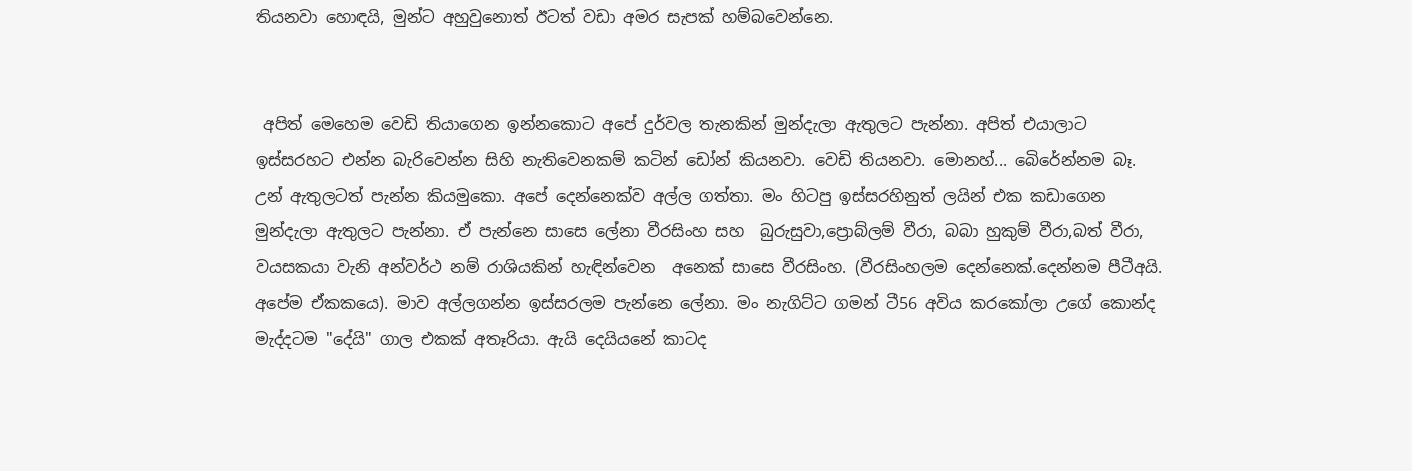තියනවා හොඳයි, මුන්ට අහුවුනොත් ඊටත් වඩා අමර සැපක් හම්බවෙන්නෙ.


 අපිත් මෙහෙම වෙඩි තියාගෙන ඉන්නකොට අපේ දුර්වල තැනකින් මුන්දැලා ඇතුලට පැන්නා. අපිත් එයාලාට ඉස්සරහට එන්න බැරිවෙන්න සිහි නැතිවෙනකම් කටින් ඩෝන් කියනවා. වෙඩි තියනවා. මොනහ්... බෙිරේන්නම බෑ. උන් ඇතුලටත් පැන්න කියමුකො. අපේ දෙන්නෙක්ව අල්ල ගත්තා. මං හිටපු ඉස්සරහිනුත් ලයින් එක කඩාගෙන මුන්දැලා ඇතුලට පැන්නා. ඒ පැන්නෙ සාසෙ ලේනා වීරසිංහ සහ  බුරුසුවා,ප්‍රොබ්ලම් වීරා, බබා හුකුම් වීරා,බත් වීරා, වයසකයා වැනි අන්වර්ථ නම් රාශියකින් හැඳින්වෙන  අනෙක් සාසෙ වීරසිංහ. (වීරසිංහලම දෙන්නෙක්.දෙන්නම පීටීඅයි. අපේම ඒකකයෙ). මාව අල්ලගන්න ඉස්සරලම පැන්නෙ ලේනා. මං නැගිට්ට ගමන් ටී56 අවිය කරකෝලා උගේ කොන්ද මැද්දටම "දේයි" ගාල එකක් අතෑරියා. ඇයි දෙයියනේ කාටද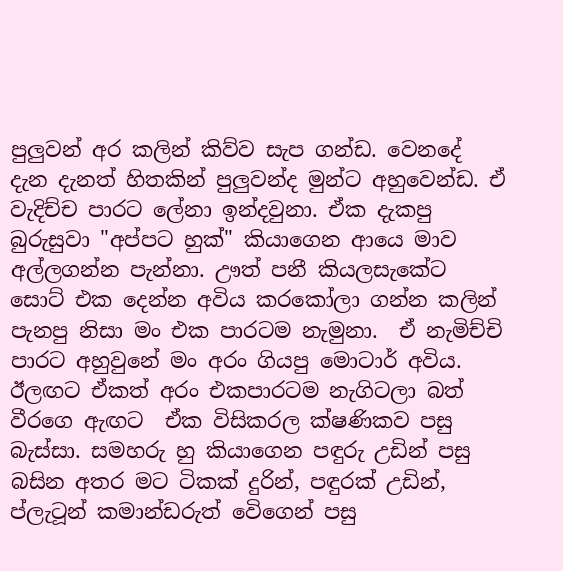පුලුවන් අර කලින් කිව්ව සැප ගන්ඩ. වෙනදේ දැන දැනත් හිතකින් පුලුවන්ද මුන්ට අහුවෙන්ඩ. ඒ වැදිච්ච පාරට ලේනා ඉන්දවුනා. ඒක දැකපු බුරුසුවා "අප්පට හුක්" කියාගෙන ආයෙ මාව අල්ලගන්න පැන්නා. ඌත් පනී කියලසැකේට සොට් එක දෙන්න අවිය කරකෝලා ගන්න කලින් පැනපු නිසා මං එක පාරටම නැමුනා.  ඒ නැමිච්චි පාරට අහුවුනේ මං අරං ගියපු මොටාර් අවිය. ඊලඟට ඒකත් අරං එකපාරටම නැගිටලා බත් වීරගෙ ඇඟට  ඒක විසිකරල ක්ෂණිකව පසු බැස්සා. සමහරු හු කියාගෙන පඳුරු උඩින් පසු බසින අතර මට ටිකක් දුරින්, පඳුරක් උඩින්, ප්ලැටූන් කමාන්ඩරුත් වෙිගෙන් පසු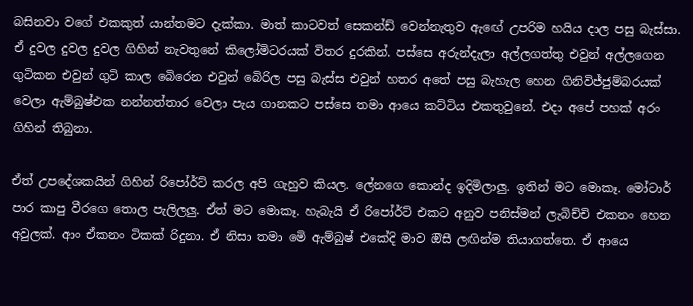බසිනවා වගේ එකකුත් යාන්තමට දැක්කා. මාත් කාටවත් සෙකන්ඩ් වෙන්නැතුව ඇඟේ උපරිම හයිය දාල පසු බැස්සා.  ඒ දුවල දුවල දුවල ගිහින් නැවතුනේ කිලෝමිටරයක් විතර දුරකින්. පස්සෙ අරුන්දැලා අල්ලගත්තු එවුන් අල්ලගෙන ගුටිකන එවුන් ගුටි කාල බෙිරෙන එවුන් බෙිරිල පසු බැස්ස එවුන් හතර අතේ පසු බැහැල හෙන ගිනිවිජ්ජුම්බරයක් වෙලා ඇම්බුෂ්එක නන්නත්තාර වෙලා පැය ගානකට පස්සෙ තමා ආයෙ කට්ටිය එකතුවුනේ. එදා අපේ පහක් අරං ගිහින් තිබුනා.

ඒත් උපදේශකයින් ගිහින් රිපෝර්ට් කරල අපි ගැහුව කියල. ලේනගෙ කොන්ද ඉදිමිලාලු. ඉතින් මට මොකෑ. මෝටාර් පාර කාපු වීරගෙ තොල පැලිලලු. ඒත් මට මොකෑ. හැබැයි ඒ රිපෝර්ට් එකට අනුව පනිස්මන් ලැබිච්චි එකනං හෙන අවුලක්. ආං ඒකනං ටිකක් රිදුනා. ඒ නිසා තමා මෙි ඇම්බුෂ් එකේදි මාව ඔිසී ලඟින්ම තියාගත්තෙ. ඒ ආයෙ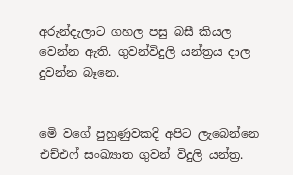අරුන්දැලාට ගහල පසු බසී කියල වෙන්න ඇති. ගුවන්විදුලි යන්ත්‍රය දාල දුවන්න බෑනෙ.


මෙි වගේ පුහුණුවකදි අපිට ලැබෙන්නෙ එච්එෆ් සංඛ්‍යාත ගුවන් විදුලි යන්ත්‍ර.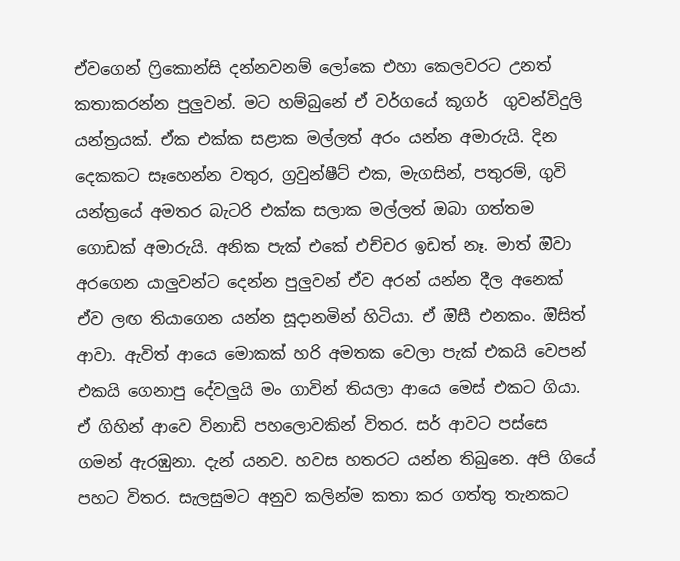ඒවගෙන් ෆ්‍රිකොන්සි දන්නවනම් ලෝකෙ එහා කෙලවරට උනත්  කතාකරන්න පුලුවන්. මට හම්බුනේ ඒ වර්ගයේ කූගර්  ගුවන්විදුලි යන්ත්‍රයක්. ඒක එක්ක සළාක මල්ලත් අරං යන්න අමාරුයි. දින දෙකකට සෑහෙන්න වතුර, ග්‍රවුන්ෂීට් එක, මැගසින්, පතුරම්, ගුවි යන්ත්‍රයේ අමතර බැටරි එක්ක සලාක මල්ලත් ඔබා ගත්තම ගොඩක් අමාරුයි. අනික පැක් එකේ එච්චර ඉඩත් නෑ. මාත් ඔිවා අරගෙන යාලුවන්ට දෙන්න පුලුවන් ඒව අරන් යන්න දීල අනෙක් ඒව ලඟ තියාගෙන යන්න සූදානමින් හිටියා. ඒ ඔිසී එනකං. ඔිසිත් ආවා. ඇවිත් ආයෙ මොකක් හරි අමතක වෙලා පැක් එකයි වෙපන් එකයි ගෙනාපු දේවලුයි මං ගාවින් තියලා ආයෙ මෙස් එකට ගියා. ඒ ගිහින් ආවෙ විනාඩි පහලොවකින් විතර. සර් ආවට පස්සෙ ගමන් ඇරඹුනා. දැන් යනව. හවස හතරට යන්න තිබුනෙ. අපි ගියේ පහට විතර. සැලසුමට අනුව කලින්ම කතා කර ගත්තු තැනකට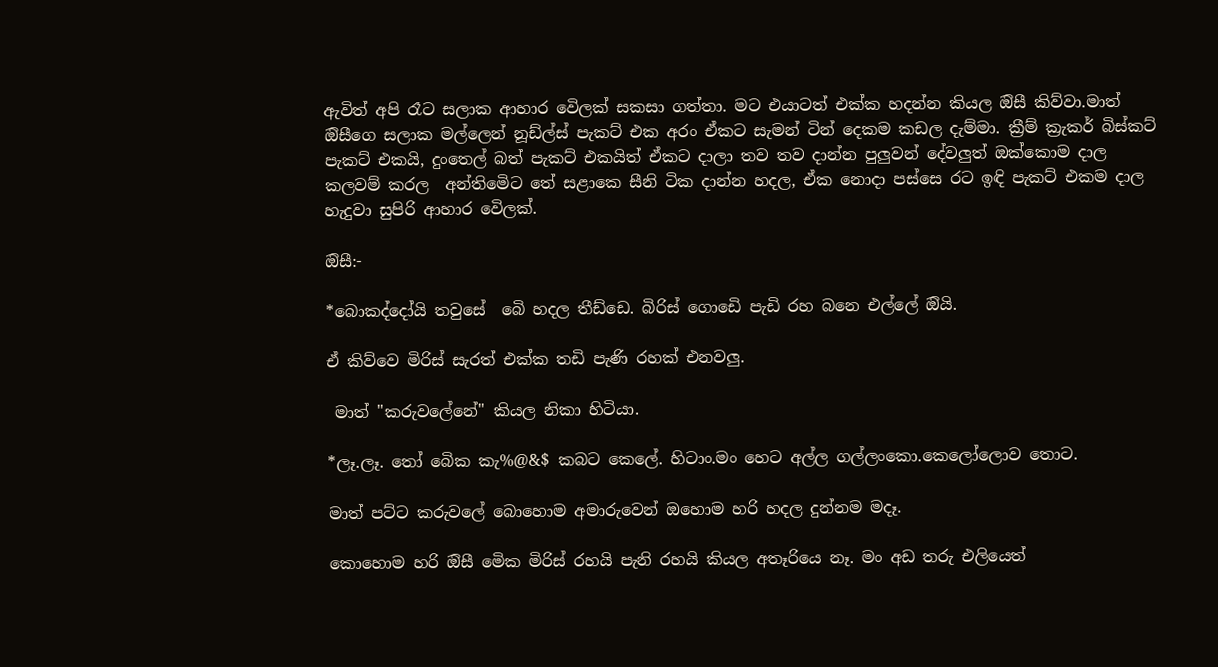ඇවිත් අපි රෑට සලාක ආහාර වෙිලක් සකසා ගත්තා. මට එයාටත් එක්ක හදන්න කියල ඔිසී කිව්වා.මාත් ඔිසීගෙ සලාක මල්ලෙන් නූඩ්ල්ස් පැකට් එක අරං ඒකට සැමන් ටින් දෙකම කඩල දැම්මා. ක්‍රීම් ක්‍රැකර් බිස්කට් පැකට් එකයි, දුංතෙල් බත් පැකට් එකයිත් ඒකට දාලා තව තව දාන්න පුලුවන් දේවලුත් ඔක්කොම දාල කලවම් කරල  අන්තිමෙිට තේ සළාකෙ සීනි ටික දාන්න හදල, ඒක නොදා පස්සෙ රට ඉඳි පැකට් එකම දාල හැදුවා සුපිරි ආහාර වෙිලක්.

ඔිසී:-

*බොකද්දෝයි තවුසේ  බෙි හදල තීඩ්ඩෙ. බිරිස් ගොඩෙි පැඩි රහ බනෙ එල්ලේ ඔියි.

ඒ කිව්වෙ මිරිස් සැරත් එක්ක තඩි පැණි රහක් එනවලු.

 මාත් "කරුවලේනේ" කියල නිකා හිටියා.

*ලෑ.ලෑ. තෝ බෙික කැ%@&$ කබට කෙලේ. හිටාං.මං හෙට අල්ල ගල්ලංකො.කෙලෝලොව තොට.

මාත් පට්ට කරුවලේ බොහොම අමාරුවෙන් ඔහොම හරි හදල දුන්නම මදෑ.

කොහොම හරි ඔිසී මෙික මිරිස් රහයි පැනි රහයි කියල අතෑරියෙ නෑ. මං අඩ තරු එලියෙත්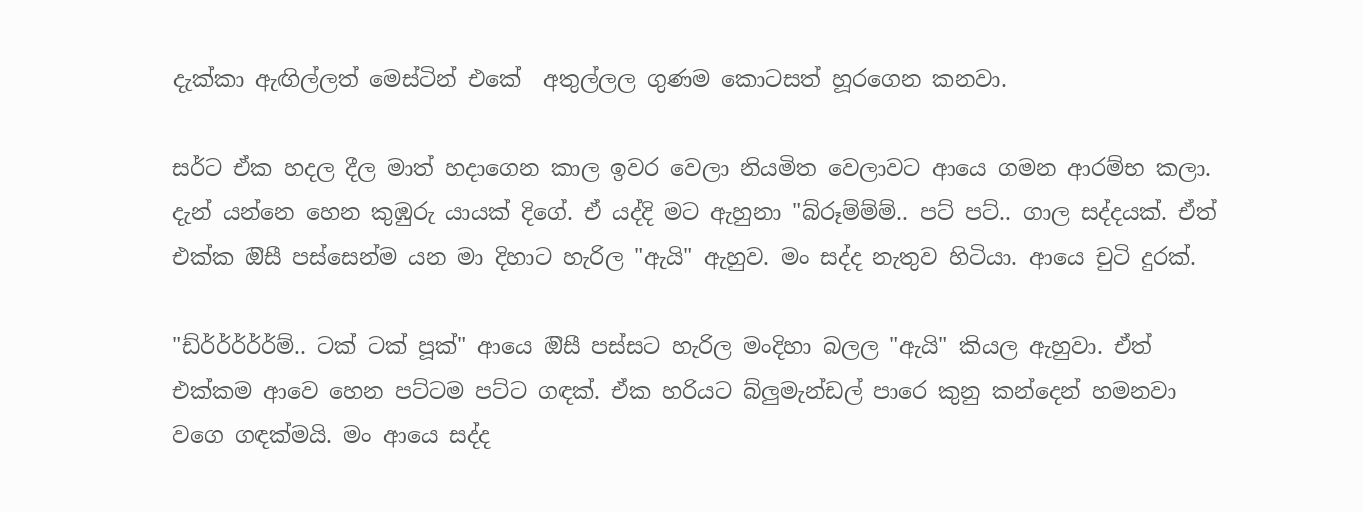දැක්කා ඇඟිල්ලත් මෙස්ටින් එකේ  අතුල්ලල ගුණම කොටසත් හූරගෙන කනවා.

සර්ට ඒක හදල දීල මාත් හදාගෙන කාල ඉවර වෙලා නියමිත වෙලාවට ආයෙ ගමන ආරම්භ කලා. දැන් යන්නෙ හෙන කුඹුරු යායක් දිගේ. ඒ යද්දි මට ඇහුනා "බ්රූම්ම්ම්.. පට් පට්.. ගාල සද්දයක්. ඒත් එක්ක ඔිසී පස්සෙන්ම යන මා දිහාට හැරිල "ඇයි" ඇහුව. මං සද්ද නැතුව හිටියා. ආයෙ චුටි දුරක්.

"ඩ්ර්ර්ර්ර්ර්ම්.. ටක් ටක් පූක්" ආයෙ ඔිසී පස්සට හැරිල මංදිහා බලල "ඇයි" කියල ඇහුවා. ඒත් එක්කම ආවෙ හෙන පට්ටම පට්ට ගඳක්. ඒක හරියට බ්ලුමැන්ඩල් පාරෙ කුනු කන්දෙන් හමනවා වගෙ ගඳක්මයි. මං ආයෙ සද්ද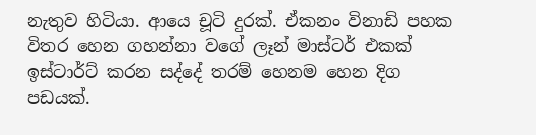නැතුව හිටියා. ආයෙ චූටි දුරක්. ඒකනං විනාඩි පහක විතර හෙන ගහන්නා වගේ ලෑන් මාස්ටර් එකක් ඉස්ටාර්ට් කරන සද්දේ තරම් හෙනම හෙන දිග පඩයක්.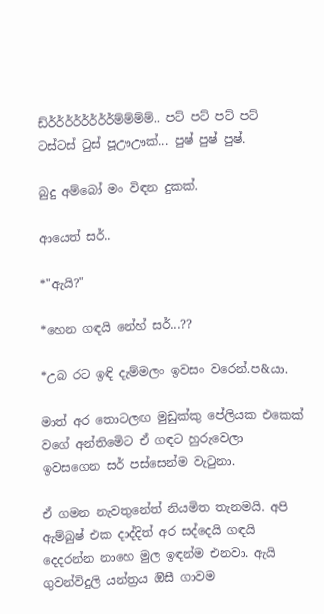ඩ්ර්ර්ර්ර්ර්ර්ර්ර්ම්ම්ම්ම්.. පට් පට් පට් පට් ටස්ටස් ටුස් පූඌඌක්... පුෂ් පුෂ් පුෂ්.

බුදු අම්බෝ මං විඳන දුකක්.

ආයෙත් සර්..

*"ඇයි?"

*හෙන ගඳයි නේහ් සර්...??

*උබ රට ඉඳි දැම්මලං ඉවසං වරෙන්.ප&යා.

මාත් අර තොටලඟ මුඩුක්කු පේලියක එකෙක් වගේ අන්තිමෙිට ඒ ගඳට හුරුවෙලා ඉවසගෙන සර් පස්සෙන්ම වැටුනා.

ඒ ගමන නැවතුනේත් නියමිත තැනමයි. අපි ඇම්බුෂ් එක දාද්දිත් අර සද්දෙයි ගඳයි දෙදරන්න නාහෙ මුල ඉඳන්ම එනවා. ඇයි ගුවන්විදුලි යන්ත්‍රය ඔිසී ගාවම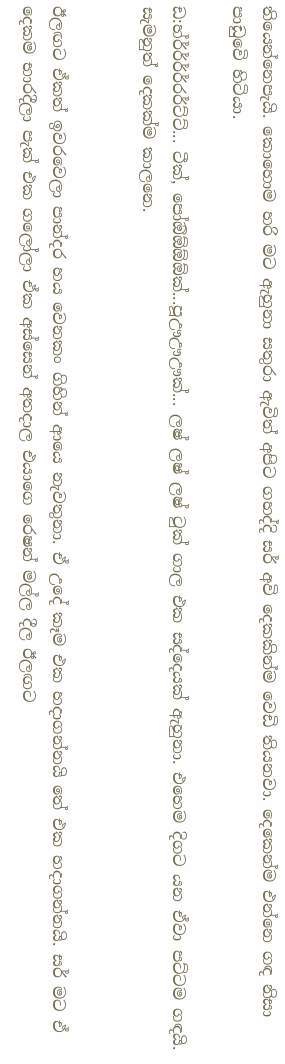තියෙන්නෙපැයි. කොහොම හරි මට ඇහුනා සතුරා ඇවිත් අපිට ගහද්දි සර් අවි දෙකකින්ම වෙඩි තියනවා. දෙකෙන්ම එන්නෙ ගඳ නිසා පාඩුවෙි හිටියා.

ඩ:හ්ර්ර්ර්ර්රර්ට්ට්... ටීක්, පෝඔිඕඕඕක්...පූඌඌඌක්... ලෂ් ලෂ් ලෂ් ටුක් ගාල එක සද්දෙයක් ඇහුනා. එහෙම දිගට යන ඒවා පට්ටම ගඳයි. සැමනුත් දෙකක්ම කාලනෙ.


ඊලඟට ඒකත් ඉවරවෙලා පාන්දර හය වෙනකං ගිහින් ආයෙ නැවතුනා. ඒ උදේ කෑම එක හදාගන්නයි තේ එක හදාගන්නයි. සර් මට ඒ දෙකම භාරදීලා පැක් එක ගලෝලා ඒක අස්සෙන් අතදාල එයාගෙ රෙෂන් මල්ල දීල ඊලඟට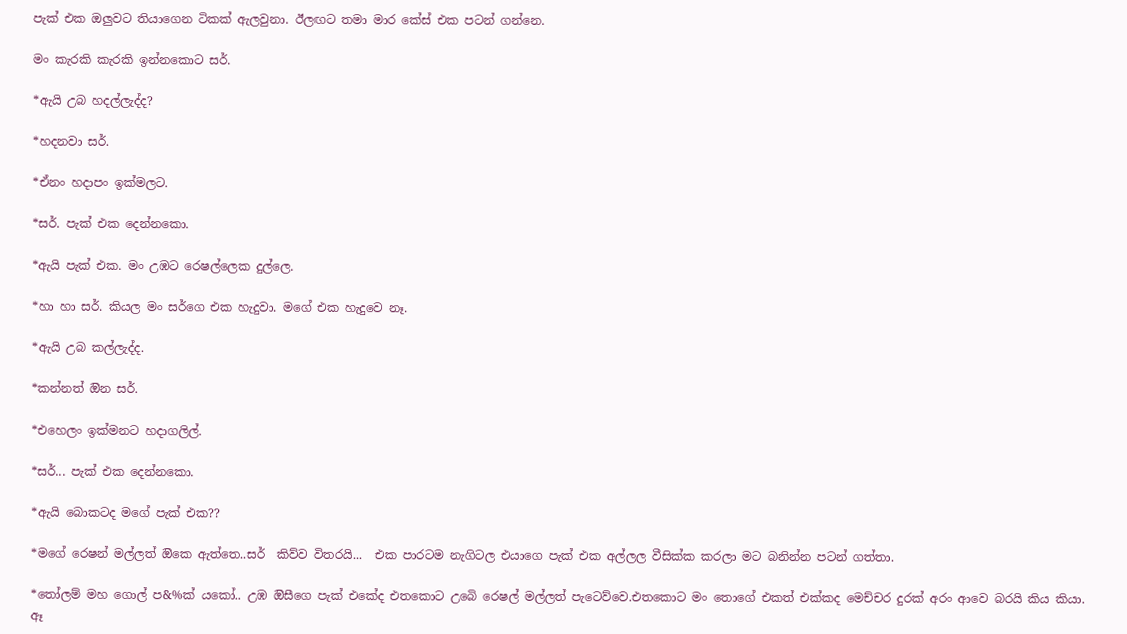පැක් එක ඔලුවට තියාගෙන ටිකක් ඇලවුනා. ඊලඟට තමා මාර කේස් එක පටන් ගන්නෙ.

මං කැරකි කැරකි ඉන්නකොට සර්.

*ඇයි උබ හදල්ලැද්ද?

*හදනවා සර්.

*ඒනං හදාපං ඉක්මලට.

*සර්. පැක් එක දෙන්නකො.

*ඇයි පැක් එක. මං උඹට රෙෂල්ලෙක දුල්ලෙ.

*හා හා සර්. කියල මං සර්ගෙ එක හැදුවා. මගේ එක හැදුවෙ නෑ.

*ඇයි උබ කල්ලැද්ද.

*කන්නත් ඔින සර්.

*එහෙලං ඉක්මනට හදාගලිල්.

*සර්... පැක් එක දෙන්නකො.

*ඇයි බොකටද මගේ පැක් එක??

*මගේ රෙෂන් මල්ලත් ඔිකෙ ඇත්තෙ..සර්  කිව්ව විතරයි...  එක පාරටම නැගිටල එයාගෙ පැක් එක අල්ලල වීසික්ක කරලා මට බනින්න පටන් ගත්තා.

*තෝලම් මහ ගොල් ප&%ක් යකෝ.. උඹ ඔිසීගෙ පැක් එකේද එතකොට උබෙි රෙෂල් මල්ලත් පැටෙව්වෙ.එතකොට මං තොගේ එකත් එක්කද මෙච්චර දුරක් අරං ආවෙ බරයි කිය කියා. ඈ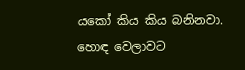යකෝ කිය කිය බනිනවා. හොඳ වෙලාවට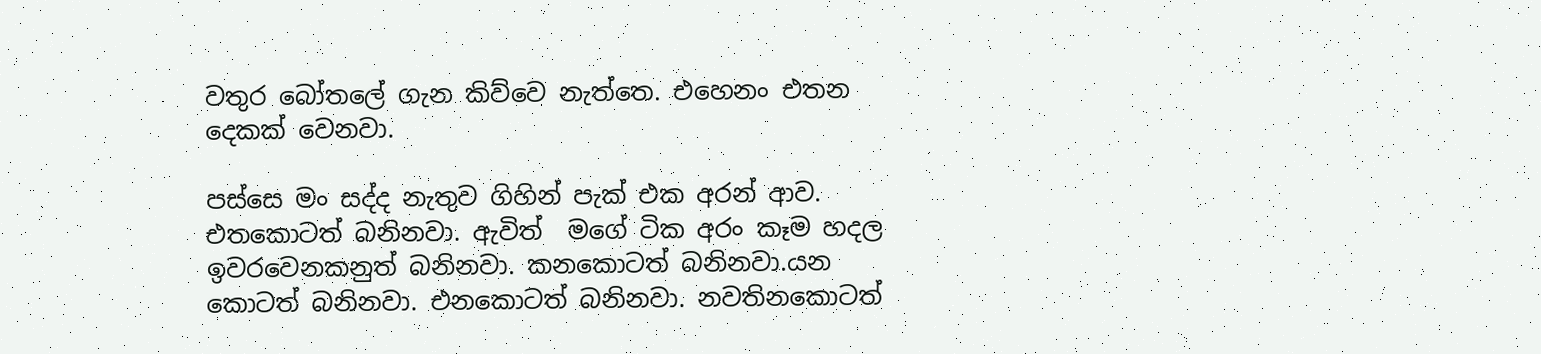වතුර බෝතලේ ගැන කිව්වෙ නැත්තෙ. එහෙනං එතන දෙකක් වෙනවා.

පස්සෙ මං සද්ද නැතුව ගිහින් පැක් එක අරන් ආව. එතකොටත් බනිනවා. ඇවිත්  මගේ ටික අරං කෑම හදල ඉවරවෙනකනුත් බනිනවා. කනකොටත් බනිනවා.යන කොටත් බනිනවා. එනකොටත් බනිනවා. නවතිනකොටත්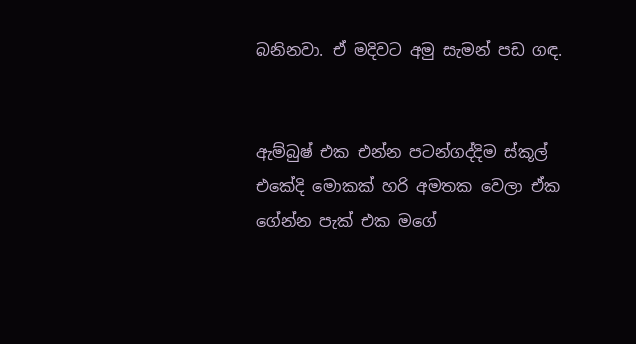බනිනවා. ඒ මදිවට අමු සැමන් පඩ ගඳ.


ඇම්බුෂ් එක එන්න පටන්ගද්දිම ස්කූල් එකේදි මොකක් හරි අමතක වෙලා ඒක ගේන්න පැක් එක මගේ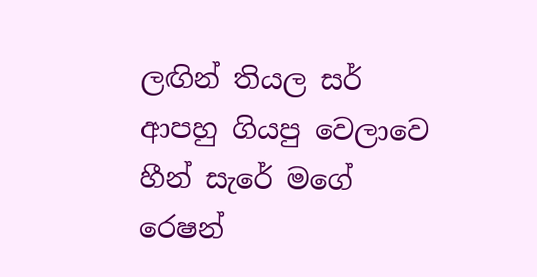ලඟින් තියල සර් ආපහු ගියපු වෙලාවෙ  හීන් සැරේ මගේ රෙෂන්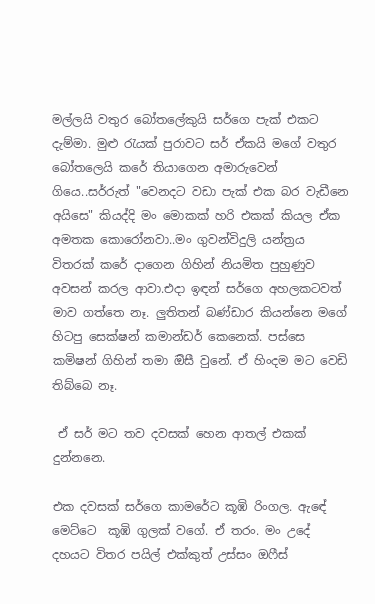මල්ලයි වතුර බෝතලේකුයි සර්ගෙ පැක් එකට දැම්මා. මුළු රැයක් පුරාවට සර් ඒකයි මගේ වතුර බෝතලෙයි කරේ තියාගෙන අමාරුවෙන් ගියෙ..සර්රුත් "වෙනදට වඩා පැක් එක බර වැඩීනෙ අයිසෙ" කියද්දි මං මොකක් හරි එකක් කියල ඒක අමතක කොරෝනවා..මං ගුවන්විදුලි යන්ත්‍රය විතරක් කරේ දාගෙන ගිහින් නියමිත පුහුණුව අවසන් කරල ආවා.එදා ඉඳන් සර්ගෙ අහලකටවත් මාව ගත්තෙ නෑ. ලුතිතන් බණ්ඩාර කියන්නෙ මගේ හිටපු සෙක්ෂන් කමාන්ඩර් කෙනෙක්. පස්සෙ කමිෂන් ගිහින් තමා ඔිසී වුනේ. ඒ හිංදම මට වෙඩි තිබ්බෙ නෑ.

 ඒ සර් මට තව දවසක් හෙන ආතල් එකක් දුන්නනෙ.

එක දවසක් සර්ගෙ කාමරේට කූඹි රිංගල. ඇඳේ මෙට්ටෙ  කූඹි ගුලක් වගේ. ඒ තරං. මං උදේ දහයට විතර පයිල් එක්කුත් උස්සං ඔෆීස්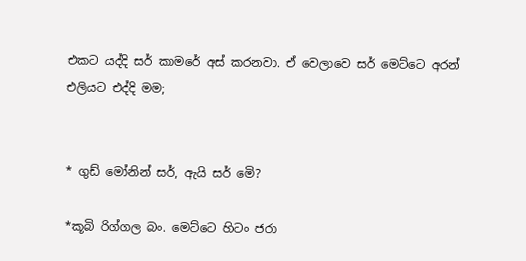එකට යද්දි සර් කාමරේ අස් කරනවා. ඒ වෙලාවෙ සර් මෙට්ටෙ අරන් එලියට එද්දි මම;


* ගුඩ් මෝනින් සර්, ඇයි සර් මෙි?

*කූබි රිග්ගල බං. මෙට්ටෙ හිටං ජරා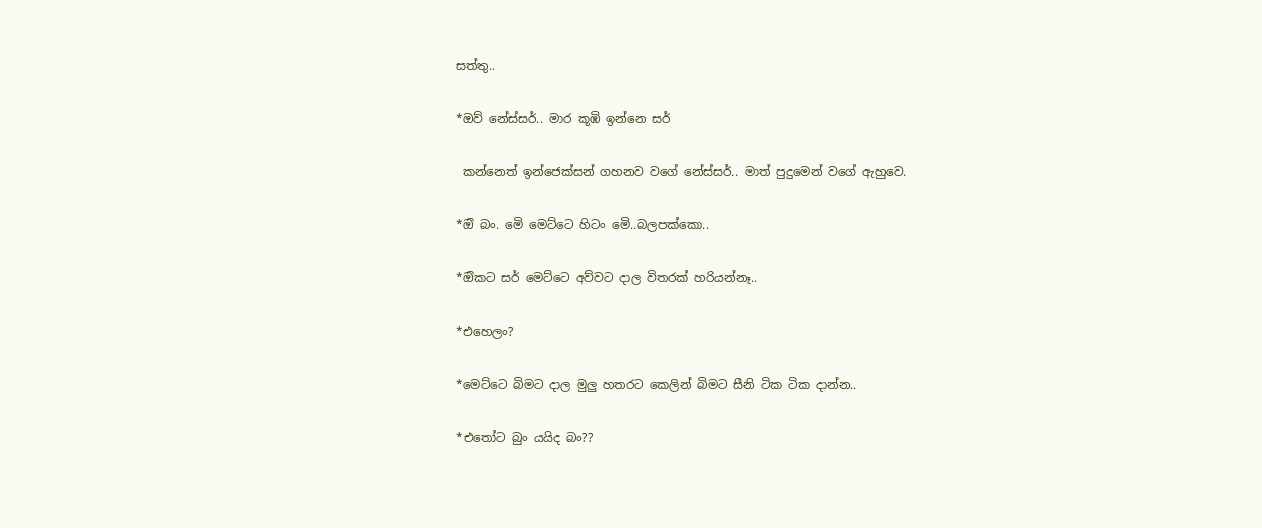සත්තු..

*ඔව් නේස්සර්.. මාර කූඹි ඉන්නෙ සර්

 කන්නෙත් ඉන්ජෙක්සන් ගහනව වගේ නේස්සර්.. මාත් පුදුමෙන් වගේ ඇහුවෙ.

*ඔි බං. මෙි මෙට්ටෙ හිටං මෙි..බලපක්කො..

*ඔිකට සර් මෙට්ටෙ අව්වට දාල විතරක් හරියන්නෑ..

*එහෙලං?

*මෙට්ටෙ බිමට දාල මුලු හතරට කෙලින් බිමට සීනි ටික ටික දාන්න..

*එතෝට බුං යයිද බං??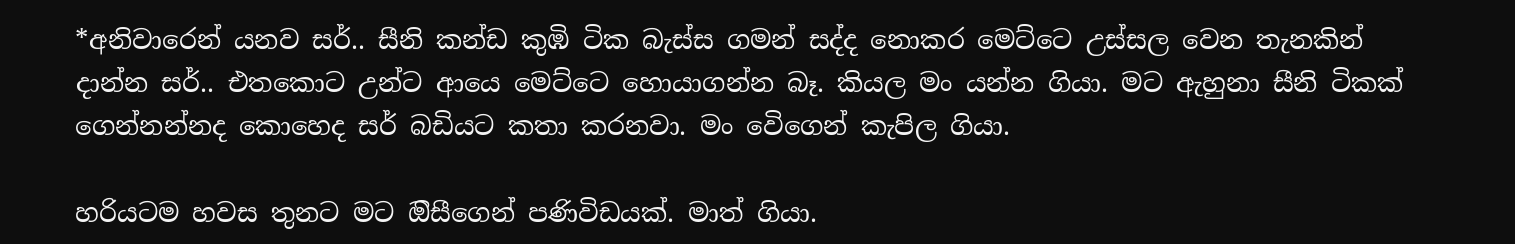*අනිවාරෙන් යනව සර්.. සීනි කන්ඩ කුඹි ටික බැස්ස ගමන් සද්ද නොකර මෙට්ටෙ උස්සල වෙන තැනකින් දාන්න සර්.. එතකොට උන්ට ආයෙ මෙට්ටෙ හොයාගන්න බෑ. කියල මං යන්න ගියා. මට ඇහුනා සීනි ටිකක් ගෙන්නන්නද කොහෙද සර් බඩියට කතා කරනවා. මං වෙිගෙන් කැපිල ගියා.

හරියටම හවස තුනට මට ඔිසීගෙන් පණිවිඩයක්. මාත් ගියා.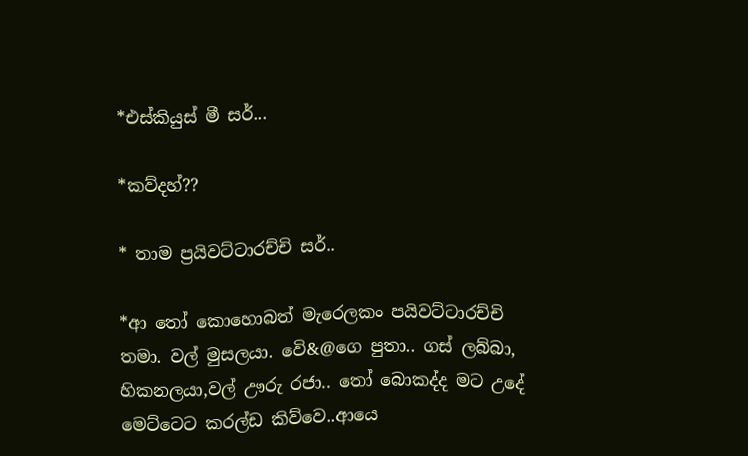*එස්කියුස් මී සර්...

*කව්දහ්??

* තාම ප්‍රයිවට්ටාරච්චි සර්..

*ආ තෝ කොහොබත් මැරෙලකං පයිවට්ටාරච්චි තමා. වල් මුසලයා. වෙි&@ගෙ පුතා.. ගස් ලබ්බා, හිකනලයා,වල් ඌරු රජා.. තෝ බොකද්ද මට උදේ මෙට්ටෙට කරල්ඩ කිව්වෙ..ආයෙ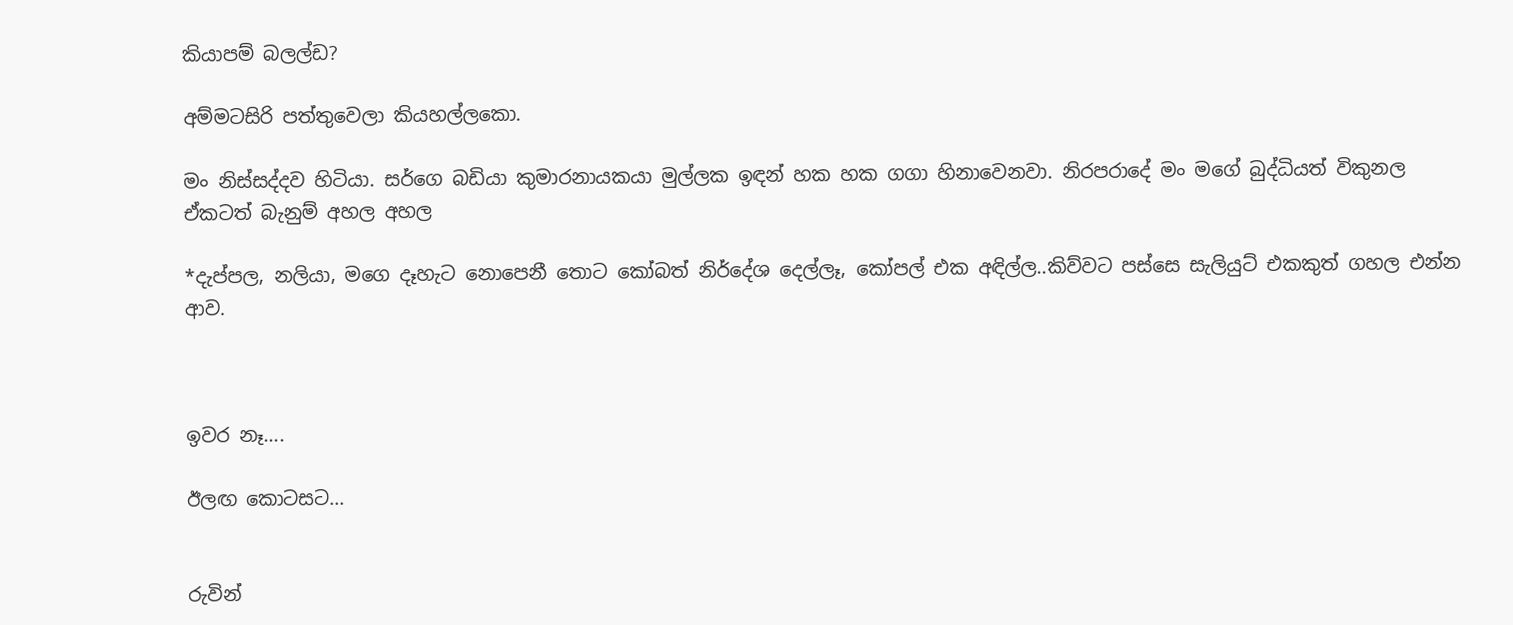කියාපම් බලල්ඩ?

අම්මටසිරි පත්තුවෙලා කියහල්ලකො.

මං නිස්සද්දව හිටියා. සර්ගෙ බඩියා කුමාරනායකයා මුල්ලක ඉඳන් හක හක ගගා හිනාවෙනවා. නිරපරාදේ මං මගේ බුද්ධියත් විකුනල ඒකටත් බැනුම් අහල අහල

*දැප්පල, නලියා, මගෙ දෑහැට නොපෙනී තොට කෝබත් නිර්දේශ දෙල්ලෑ, කෝපල් එක අඳිල්ල..කිව්වට පස්සෙ සැලියුට් එකකුත් ගහල එන්න ආව.



ඉවර නෑ....

ඊලඟ කොටසට...


රුවින්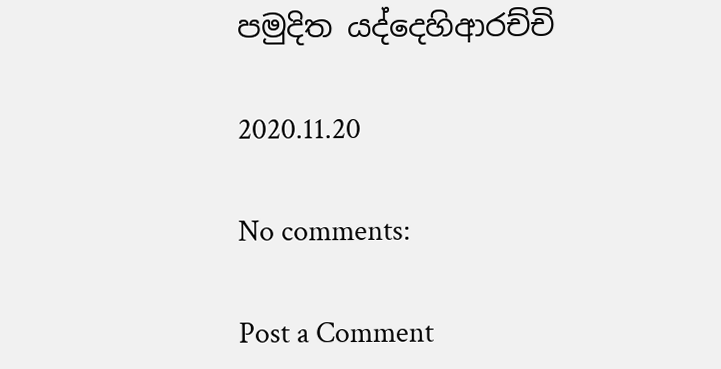පමුදිත යද්දෙහිආරච්චි

2020.11.20

No comments:

Post a Comment